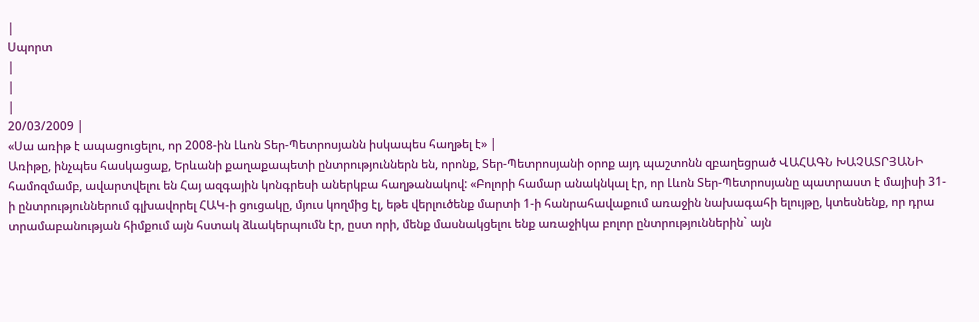|
Սպորտ
|
|
|
20/03/2009 |
«Սա առիթ է ապացուցելու, որ 2008-ին Լևոն Տեր-Պետրոսյանն իսկապես հաղթել է» |
Առիթը, ինչպես հասկացաք, Երևանի քաղաքապետի ընտրություններն են, որոնք, Տեր-Պետրոսյանի օրոք այդ պաշտոնն զբաղեցրած ՎԱՀԱԳՆ ԽԱՉԱՏՐՅԱՆԻ համոզմամբ, ավարտվելու են Հայ ազգային կոնգրեսի աներկբա հաղթանակով: «Բոլորի համար անակնկալ էր, որ Լևոն Տեր-Պետրոսյանը պատրաստ է մայիսի 31-ի ընտրություններում գլխավորել ՀԱԿ-ի ցուցակը, մյուս կողմից էլ, եթե վերլուծենք մարտի 1-ի հանրահավաքում առաջին նախագահի ելույթը, կտեսնենք, որ դրա տրամաբանության հիմքում այն հստակ ձևակերպումն էր, ըստ որի, մենք մասնակցելու ենք առաջիկա բոլոր ընտրություններին` այն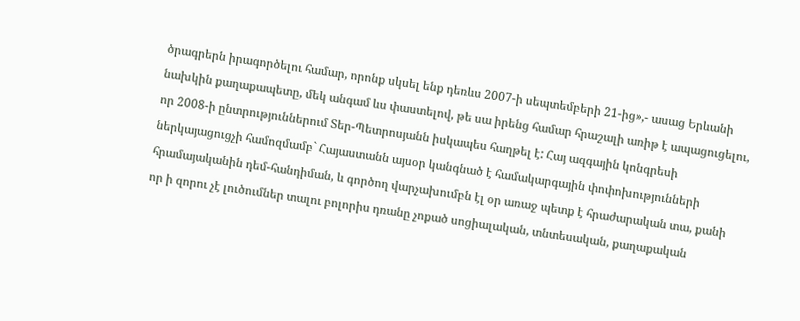ծրագրերն իրագործելու համար, որոնք սկսել ենք դեռևս 2007-ի սեպտեմբերի 21-ից»,- ասաց Երևանի նախկին քաղաքապետը, մեկ անգամ ևս փաստելով, թե սա իրենց համար հրաշալի առիթ է ապացուցելու, որ 2008-ի ընտրություններում Տեր-Պետրոսյանն իսկապես հաղթել է: Հայ ազգային կոնգրեսի ներկայացուցչի համոզմամբ` Հայաստանն այսօր կանգնած է համակարգային փոփոխությունների հրամայականին դեմ-հանդիման, և գործող վարչախումբն էլ օր առաջ պետք է հրաժարական տա, քանի որ ի զորու չէ լուծումներ տալու բոլորիս դռանը չոքած սոցիալական, տնտեսական, քաղաքական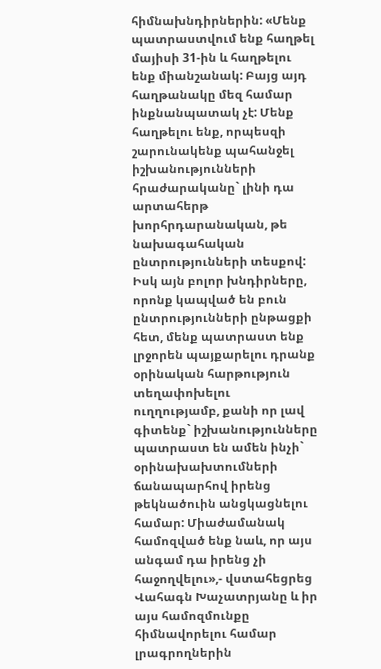հիմնախնդիրներին: «Մենք պատրաստվում ենք հաղթել մայիսի 31-ին և հաղթելու ենք միանշանակ: Բայց այդ հաղթանակը մեզ համար ինքնանպատակ չէ: Մենք հաղթելու ենք, որպեսզի շարունակենք պահանջել իշխանությունների հրաժարականը` լինի դա արտահերթ խորհրդարանական, թե նախագահական ընտրությունների տեսքով: Իսկ այն բոլոր խնդիրները, որոնք կապված են բուն ընտրությունների ընթացքի հետ, մենք պատրաստ ենք լրջորեն պայքարելու դրանք օրինական հարթություն տեղափոխելու ուղղությամբ, քանի որ լավ գիտենք` իշխանությունները պատրաստ են ամեն ինչի` օրինախախտումների ճանապարհով իրենց թեկնածուին անցկացնելու համար: Միաժամանակ համոզված ենք նաև, որ այս անգամ դա իրենց չի հաջողվելու»,- վստահեցրեց Վահագն Խաչատրյանը և իր այս համոզմունքը հիմնավորելու համար լրագրողներին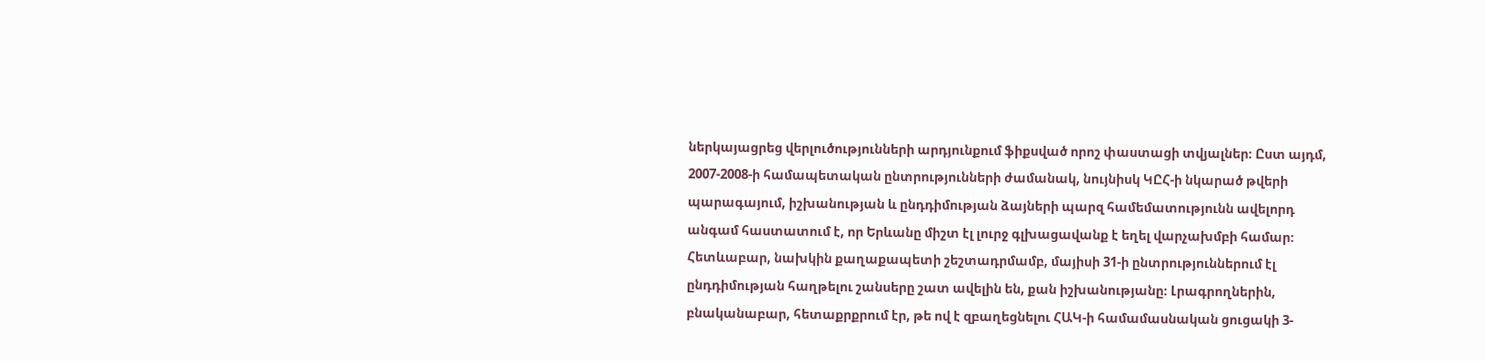ներկայացրեց վերլուծությունների արդյունքում ֆիքսված որոշ փաստացի տվյալներ։ Ըստ այդմ, 2007-2008-ի համապետական ընտրությունների ժամանակ, նույնիսկ ԿԸՀ-ի նկարած թվերի պարագայում, իշխանության և ընդդիմության ձայների պարզ համեմատությունն ավելորդ անգամ հաստատում է, որ Երևանը միշտ էլ լուրջ գլխացավանք է եղել վարչախմբի համար։ Հետևաբար, նախկին քաղաքապետի շեշտադրմամբ, մայիսի 31-ի ընտրություններում էլ ընդդիմության հաղթելու շանսերը շատ ավելին են, քան իշխանությանը։ Լրագրողներին, բնականաբար, հետաքրքրում էր, թե ով է զբաղեցնելու ՀԱԿ-ի համամասնական ցուցակի 3-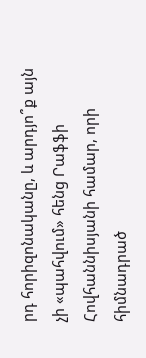րդ հորիզոնականը, և արդյո՞ք այն չի «պահվում» հենց Րաֆֆի Հովհաննիսյանի համար, որի հիմնադրած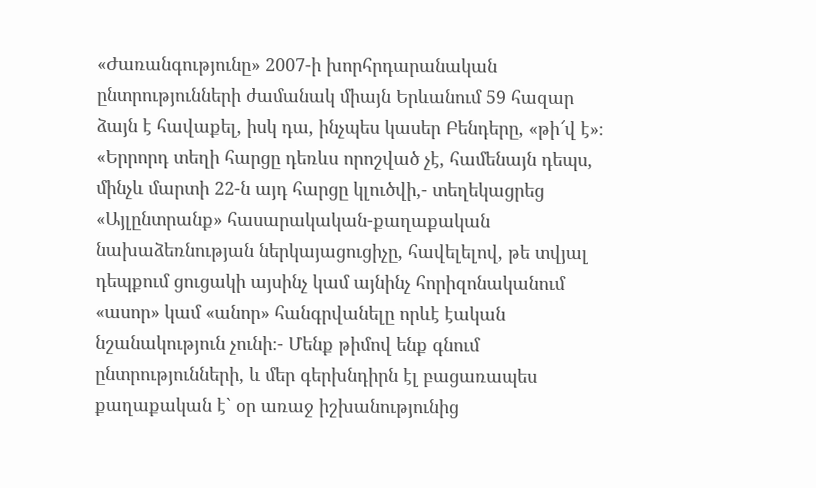«Ժառանգությունը» 2007-ի խորհրդարանական ընտրությունների ժամանակ միայն Երևանում 59 հազար ձայն է հավաքել, իսկ դա, ինչպես կասեր Բենդերը, «թի՜վ է»։ «Երրորդ տեղի հարցը դեռևս որոշված չէ, համենայն դեպս, մինչև մարտի 22-ն այդ հարցը կլուծվի,- տեղեկացրեց «Այլընտրանք» հասարակական-քաղաքական նախաձեռնության ներկայացուցիչը, հավելելով, թե տվյալ դեպքում ցուցակի այսինչ կամ այնինչ հորիզոնականում «ասոր» կամ «անոր» հանգրվանելը որևէ էական նշանակություն չունի։- Մենք թիմով ենք գնում ընտրությունների, և մեր գերխնդիրն էլ բացառապես քաղաքական է` օր առաջ իշխանությունից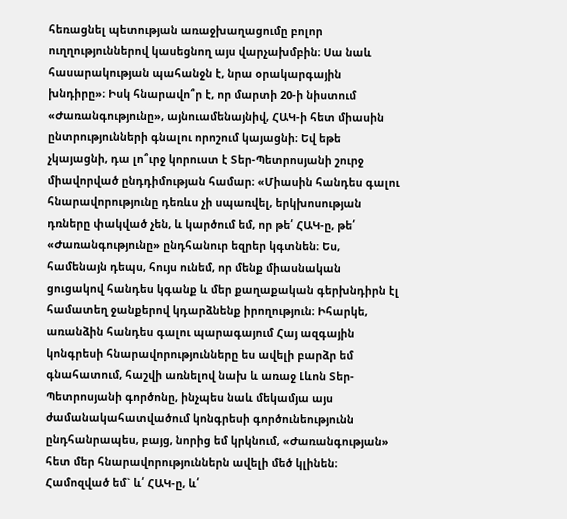հեռացնել պետության առաջխաղացումը բոլոր ուղղություններով կասեցնող այս վարչախմբին։ Սա նաև հասարակության պահանջն է, նրա օրակարգային խնդիրը»։ Իսկ հնարավո՞ր է, որ մարտի 20-ի նիստում «Ժառանգությունը», այնուամենայնիվ, ՀԱԿ-ի հետ միասին ընտրությունների գնալու որոշում կայացնի։ Եվ եթե չկայացնի, դա լո՞ւրջ կորուստ է Տեր-Պետրոսյանի շուրջ միավորված ընդդիմության համար։ «Միասին հանդես գալու հնարավորությունը դեռևս չի սպառվել, երկխոսության դռները փակված չեն, և կարծում եմ, որ թե՛ ՀԱԿ-ը, թե՛ «Ժառանգությունը» ընդհանուր եզրեր կգտնեն։ Ես, համենայն դեպս, հույս ունեմ, որ մենք միասնական ցուցակով հանդես կգանք և մեր քաղաքական գերխնդիրն էլ համատեղ ջանքերով կդարձնենք իրողություն։ Իհարկե, առանձին հանդես գալու պարագայում Հայ ազգային կոնգրեսի հնարավորությունները ես ավելի բարձր եմ գնահատում, հաշվի առնելով նախ և առաջ Լևոն Տեր-Պետրոսյանի գործոնը, ինչպես նաև մեկամյա այս ժամանակահատվածում կոնգրեսի գործունեությունն ընդհանրապես, բայց, նորից եմ կրկնում, «Ժառանգության» հետ մեր հնարավորություններն ավելի մեծ կլինեն։ Համոզված եմ` և՛ ՀԱԿ-ը, և՛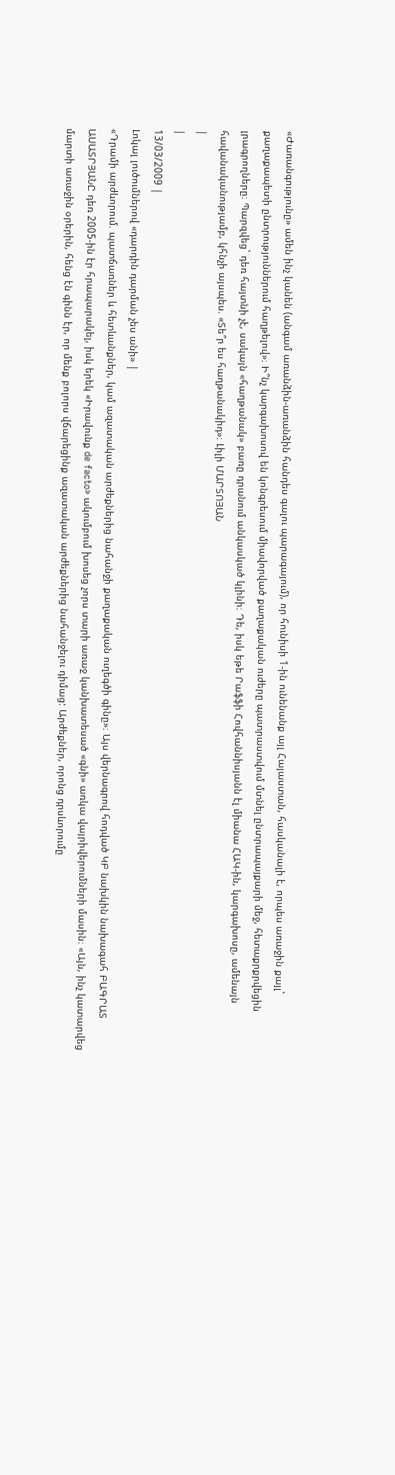«Ժառանգությունը» ամեն ինչ կանեն (անգամ առանձին-առանձին հանդես գալու պարագայում), որ հունիսի 1-ին ունենանք այլ Հայաստան, հասկանալի է, որպես առաջին քայլ` քաղաքապետի ընտրություններում հաղթելով»։ Ի՞նչ կարգախոսով են կոնգրեսում միավորված քաղաքական ուժերը պատրաստվում մտնել ընտրապայքարի մեջ, հետաքրքրվեցին լրագրողները։ Պարզվեց` դեռ հայտնի չէ, սակայն «հաղթանակ» բառը դրանում անկասկած կլինի։ Դե, իսկ եթե Րաֆֆի Հովհաննիսյանն էլ միանա ՀԱԿ-ին, կարգախոսը, ամենայն հավանականությամբ, կհնչի այսպես. «Տե՞ր ես հաղթանակիդ»։ Լիլի ՄԱՐՏՈՅԱՆ
|
|
13/03/2009 |
Լոկալ լուծումներով «դարդին դարման չես անի» |
«Դրամի արժևորում. պատճառներ և հետևանքներ, կամ ազատական արժեքներից նահանջի քաղաքական ուղեգծի գինը»։ Այս վերնագրով հոդված ԿԲ նախկին նախագահ ԲԱԳՐԱՏ ԱՍԱՏՐՅԱՆԸ դեռ 2005-ին էր հրապարակել, իսկ երեկ «Իրավունք de facto» ակումբում խոսեց չորս տարի առաջ կանխատեսած «գնի» առկա վայրիվերումների մասին։ «Այն, ինչ կատարվեց մարտի առաջին օրերին, հենց էն գինն էր, որ մենք բոլորս վճարեցինք ազատական արժեքներից նահանջելու դիմաց: Արժեքներ, որոնց դրսևորումը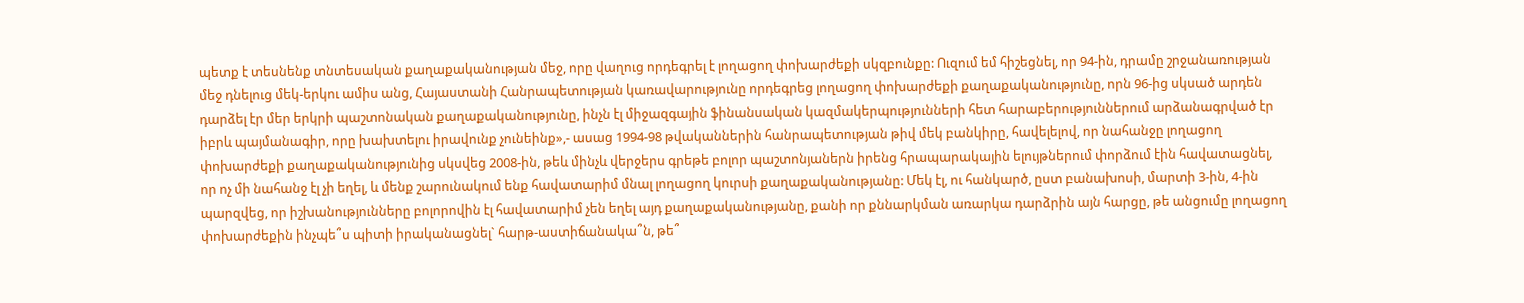պետք է տեսնենք տնտեսական քաղաքականության մեջ, որը վաղուց որդեգրել է լողացող փոխարժեքի սկզբունքը: Ուզում եմ հիշեցնել, որ 94-ին, դրամը շրջանառության մեջ դնելուց մեկ-երկու ամիս անց, Հայաստանի Հանրապետության կառավարությունը որդեգրեց լողացող փոխարժեքի քաղաքականությունը, որն 96-ից սկսած արդեն դարձել էր մեր երկրի պաշտոնական քաղաքականությունը, ինչն էլ միջազգային ֆինանսական կազմակերպությունների հետ հարաբերություններում արձանագրված էր իբրև պայմանագիր, որը խախտելու իրավունք չունեինք»,- ասաց 1994-98 թվականներին հանրապետության թիվ մեկ բանկիրը, հավելելով, որ նահանջը լողացող փոխարժեքի քաղաքականությունից սկսվեց 2008-ին, թեև մինչև վերջերս գրեթե բոլոր պաշտոնյաներն իրենց հրապարակային ելույթներում փորձում էին հավատացնել, որ ոչ մի նահանջ էլ չի եղել, և մենք շարունակում ենք հավատարիմ մնալ լողացող կուրսի քաղաքականությանը: Մեկ էլ, ու հանկարծ, ըստ բանախոսի, մարտի 3-ին, 4-ին պարզվեց, որ իշխանությունները բոլորովին էլ հավատարիմ չեն եղել այդ քաղաքականությանը, քանի որ քննարկման առարկա դարձրին այն հարցը, թե անցումը լողացող փոխարժեքին ինչպե՞ս պիտի իրականացնել` հարթ-աստիճանակա՞ն, թե՞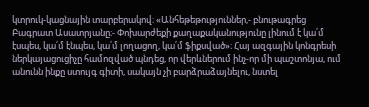կտրուկ-կացնային տարբերակով։ «Անհեթեթություններ,- բնութագրեց Բագրատ Ասատրյանը։- Փոխարժեքի քաղաքականությունը լինում է կա՛մ էսպես, կա՛մ էնպես, կա՛մ լողացող, կա՛մ ֆիքսված»։ Հայ ազգային կոնգրեսի ներկայացուցիչը համոզված պնդեց, որ վերևներում ինչ-որ մի պաշտոնյա, ում անունն ինքը ստույգ գիտի, սակայն չի բարձրաձայնելու, նստել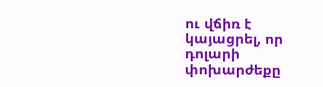ու վճիռ է կայացրել, որ դոլարի փոխարժեքը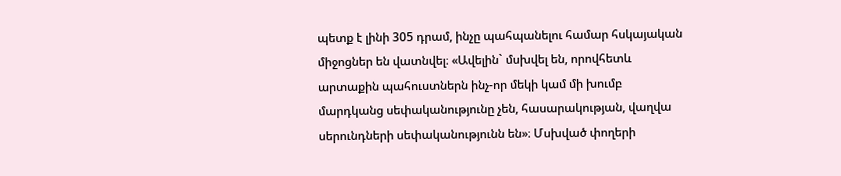պետք է լինի 305 դրամ, ինչը պահպանելու համար հսկայական միջոցներ են վատնվել։ «Ավելին` մսխվել են, որովհետև արտաքին պահուստներն ինչ-որ մեկի կամ մի խումբ մարդկանց սեփականությունը չեն, հասարակության, վաղվա սերունդների սեփականությունն են»։ Մսխված փողերի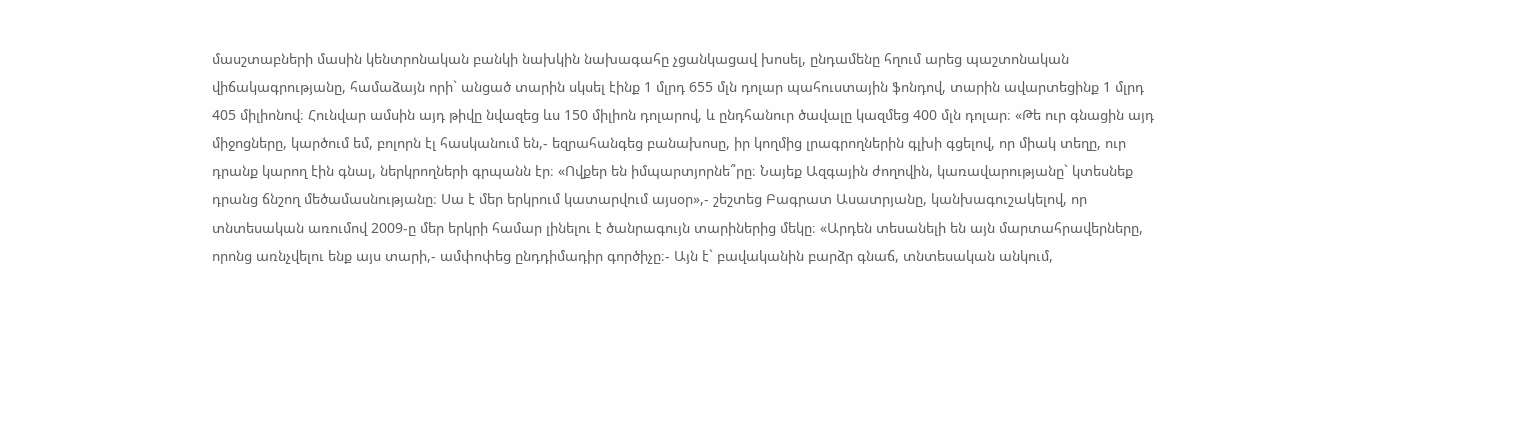մասշտաբների մասին կենտրոնական բանկի նախկին նախագահը չցանկացավ խոսել, ընդամենը հղում արեց պաշտոնական վիճակագրությանը, համաձայն որի` անցած տարին սկսել էինք 1 մլրդ 655 մլն դոլար պահուստային ֆոնդով, տարին ավարտեցինք 1 մլրդ 405 միլիոնով։ Հունվար ամսին այդ թիվը նվազեց ևս 150 միլիոն դոլարով, և ընդհանուր ծավալը կազմեց 400 մլն դոլար։ «Թե ուր գնացին այդ միջոցները, կարծում եմ, բոլորն էլ հասկանում են,- եզրահանգեց բանախոսը, իր կողմից լրագրողներին գլխի գցելով, որ միակ տեղը, ուր դրանք կարող էին գնալ, ներկրողների գրպանն էր։ «Ովքեր են իմպարտյորնե՞րը։ Նայեք Ազգային ժողովին, կառավարությանը` կտեսնեք դրանց ճնշող մեծամասնությանը։ Սա է մեր երկրում կատարվում այսօր»,- շեշտեց Բագրատ Ասատրյանը, կանխագուշակելով, որ տնտեսական առումով 2009-ը մեր երկրի համար լինելու է ծանրագույն տարիներից մեկը։ «Արդեն տեսանելի են այն մարտահրավերները, որոնց առնչվելու ենք այս տարի,- ամփոփեց ընդդիմադիր գործիչը։- Այն է` բավականին բարձր գնաճ, տնտեսական անկում,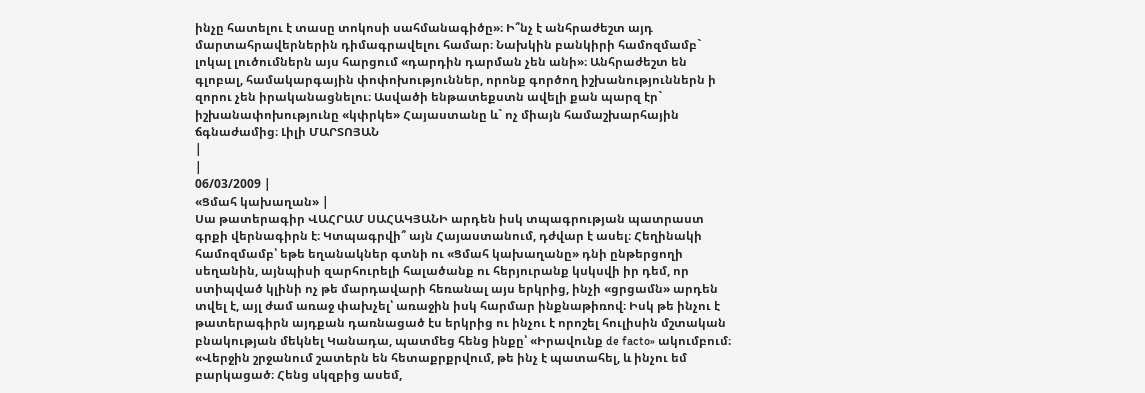ինչը հատելու է տասը տոկոսի սահմանագիծը»։ Ի՞նչ է անհրաժեշտ այդ մարտահրավերներին դիմագրավելու համար։ Նախկին բանկիրի համոզմամբ` լոկալ լուծումներն այս հարցում «դարդին դարման չեն անի»։ Անհրաժեշտ են գլոբալ, համակարգային փոփոխություններ, որոնք գործող իշխանություններն ի զորու չեն իրականացնելու։ Ասվածի ենթատեքստն ավելի քան պարզ էր` իշխանափոխությունը «կփրկե» Հայաստանը և` ոչ միայն համաշխարհային ճգնաժամից։ Լիլի ՄԱՐՏՈՅԱՆ
|
|
06/03/2009 |
«Ցմահ կախաղան» |
Սա թատերագիր ՎԱՀՐԱՄ ՍԱՀԱԿՅԱՆԻ արդեն իսկ տպագրության պատրաստ գրքի վերնագիրն է։ Կտպագրվի՞ այն Հայաստանում, դժվար է ասել։ Հեղինակի համոզմամբ՝ եթե եղանակներ գտնի ու «Ցմահ կախաղանը» դնի ընթերցողի սեղանին, այնպիսի զարհուրելի հալածանք ու հերյուրանք կսկսվի իր դեմ, որ ստիպված կլինի ոչ թե մարդավարի հեռանալ այս երկրից, ինչի «ցրցամն» արդեն տվել է, այլ ժամ առաջ փախչել՝ առաջին իսկ հարմար ինքնաթիռով։ Իսկ թե ինչու է թատերագիրն այդքան դառնացած էս երկրից ու ինչու է որոշել հուլիսին մշտական բնակության մեկնել Կանադա, պատմեց հենց ինքը՝ «Իրավունք de facto» ակումբում։ «Վերջին շրջանում շատերն են հետաքրքրվում, թե ինչ է պատահել, և ինչու եմ բարկացած։ Հենց սկզբից ասեմ,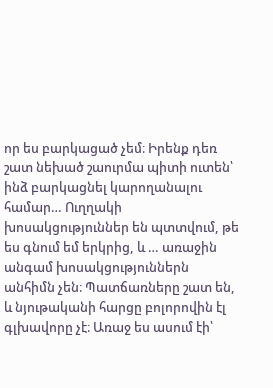որ ես բարկացած չեմ։ Իրենք դեռ շատ նեխած շաուրմա պիտի ուտեն՝ ինձ բարկացնել կարողանալու համար… Ուղղակի խոսակցություններ են պտտվում, թե ես գնում եմ երկրից, և … առաջին անգամ խոսակցություններն անհիմն չեն։ Պատճառները շատ են, և նյութականի հարցը բոլորովին էլ գլխավորը չէ։ Առաջ ես ասում էի՝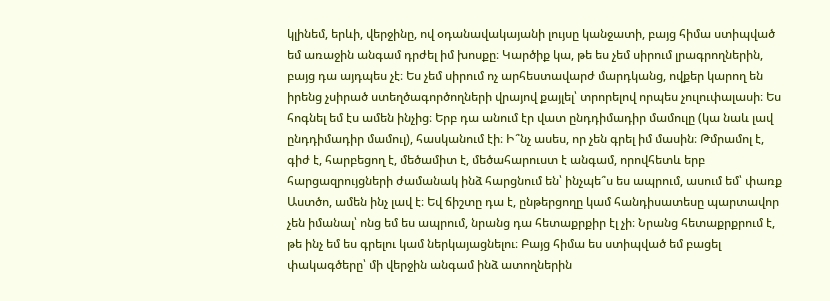կլինեմ, երևի, վերջինը, ով օդանավակայանի լույսը կանջատի, բայց հիմա ստիպված եմ առաջին անգամ դրժել իմ խոսքը։ Կարծիք կա, թե ես չեմ սիրում լրագրողներին, բայց դա այդպես չէ։ Ես չեմ սիրում ոչ արհեստավարժ մարդկանց, ովքեր կարող են իրենց չսիրած ստեղծագործողների վրայով քայլել՝ տրորելով որպես չուլուփալասի։ Ես հոգնել եմ էս ամեն ինչից։ Երբ դա անում էր վատ ընդդիմադիր մամուլը (կա նաև լավ ընդդիմադիր մամուլ), հասկանում էի։ Ի՞նչ ասես, որ չեն գրել իմ մասին։ Թմրամոլ է, գիժ է, հարբեցող է, մեծամիտ է, մեծահարուստ է անգամ, որովհետև երբ հարցազրույցների ժամանակ ինձ հարցնում են՝ ինչպե՞ս ես ապրում, ասում եմ՝ փառք Աստծո, ամեն ինչ լավ է։ Եվ ճիշտը դա է, ընթերցողը կամ հանդիսատեսը պարտավոր չեն իմանալ՝ ոնց եմ ես ապրում, նրանց դա հետաքրքիր էլ չի։ Նրանց հետաքրքրում է, թե ինչ եմ ես գրելու կամ ներկայացնելու։ Բայց հիմա ես ստիպված եմ բացել փակագծերը՝ մի վերջին անգամ ինձ ատողներին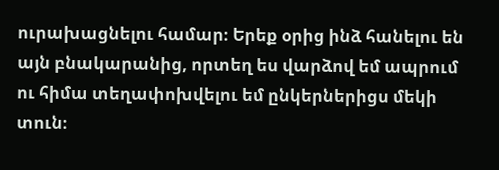ուրախացնելու համար։ Երեք օրից ինձ հանելու են այն բնակարանից, որտեղ ես վարձով եմ ապրում ու հիմա տեղափոխվելու եմ ընկերներիցս մեկի տուն։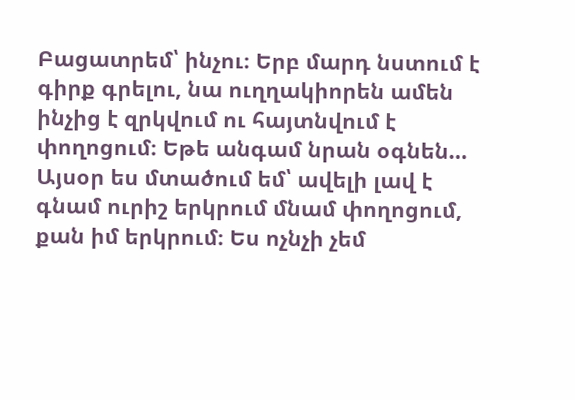Բացատրեմ՝ ինչու։ Երբ մարդ նստում է գիրք գրելու, նա ուղղակիորեն ամեն ինչից է զրկվում ու հայտնվում է փողոցում։ Եթե անգամ նրան օգնեն… Այսօր ես մտածում եմ՝ ավելի լավ է գնամ ուրիշ երկրում մնամ փողոցում, քան իմ երկրում։ Ես ոչնչի չեմ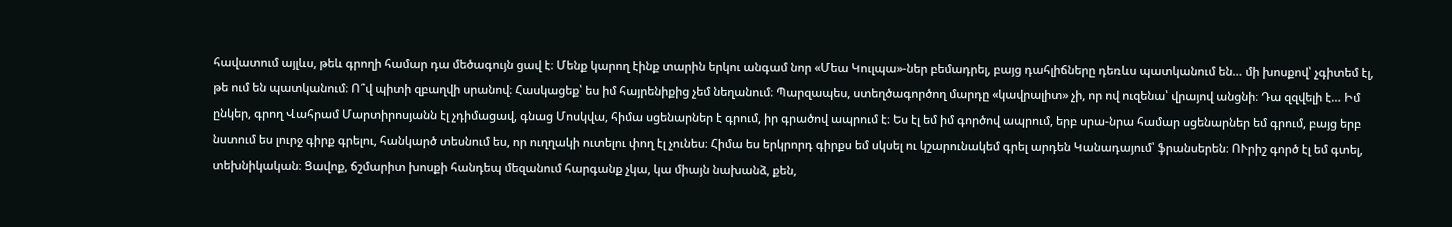հավատում այլևս, թեև գրողի համար դա մեծագույն ցավ է։ Մենք կարող էինք տարին երկու անգամ նոր «Մեա Կուլպա»-ներ բեմադրել, բայց դահլիճները դեռևս պատկանում են… մի խոսքով՝ չգիտեմ էլ, թե ում են պատկանում։ Ո՞վ պիտի զբաղվի սրանով։ Հասկացեք՝ ես իմ հայրենիքից չեմ նեղանում։ Պարզապես, ստեղծագործող մարդը «կավրալիտ» չի, որ ով ուզենա՝ վրայով անցնի։ Դա զզվելի է… Իմ ընկեր, գրող Վահրամ Մարտիրոսյանն էլ չդիմացավ, գնաց Մոսկվա, հիմա սցենարներ է գրում, իր գրածով ապրում է։ Ես էլ եմ իմ գործով ապրում, երբ սրա-նրա համար սցենարներ եմ գրում, բայց երբ նստում ես լուրջ գիրք գրելու, հանկարծ տեսնում ես, որ ուղղակի ուտելու փող էլ չունես։ Հիմա ես երկրորդ գիրքս եմ սկսել ու կշարունակեմ գրել արդեն Կանադայում՝ ֆրանսերեն։ ՈՒրիշ գործ էլ եմ գտել, տեխնիկական։ Ցավոք, ճշմարիտ խոսքի հանդեպ մեզանում հարգանք չկա, կա միայն նախանձ, քեն,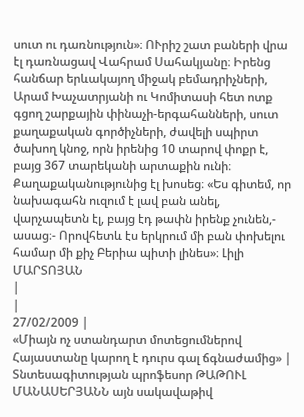սուտ ու դառնություն»։ ՈՒրիշ շատ բաների վրա էլ դառնացավ Վահրամ Սահակյանը։ Իրենց հանճար երևակայող միջակ բեմադրիչների, Արամ Խաչատրյանի ու Կոմիտասի հետ ոտք գցող շարքային փինաչի-երգահանների, սուտ քաղաքական գործիչների, ժավելի սպիրտ ծախող կնոջ, որն իրենից 10 տարով փոքր է, բայց 367 տարեկանի արտաքին ունի։ Քաղաքականությունից էլ խոսեց։ «Ես գիտեմ, որ նախագահն ուզում է լավ բան անել, վարչապետն էլ, բայց էդ թափն իրենք չունեն,- ասաց։- Որովհետև էս երկրում մի բան փոխելու համար մի քիչ Բերիա պիտի լինես»։ Լիլի ՄԱՐՏՈՅԱՆ
|
|
27/02/2009 |
«Միայն ոչ ստանդարտ մոտեցումներով Հայաստանը կարող է դուրս գալ ճգնաժամից» |
Տնտեսագիտության պրոֆեսոր ԹԱԹՈՒԼ ՄԱՆԱՍԵՐՅԱՆՆ այն սակավաթիվ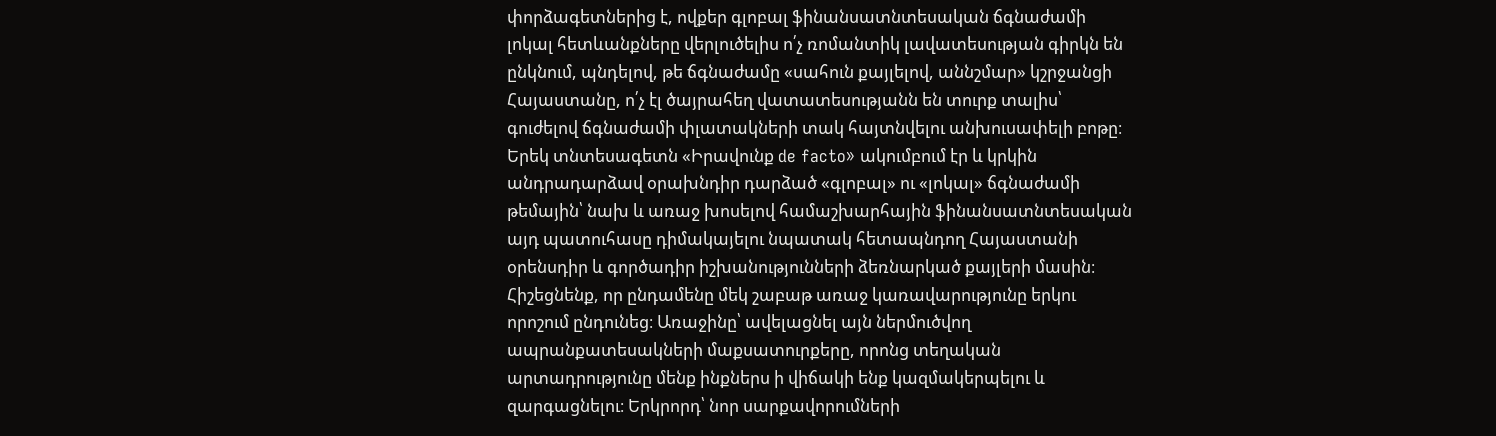փորձագետներից է, ովքեր գլոբալ ֆինանսատնտեսական ճգնաժամի լոկալ հետևանքները վերլուծելիս ո՛չ ռոմանտիկ լավատեսության գիրկն են ընկնում, պնդելով, թե ճգնաժամը «սահուն քայլելով, աննշմար» կշրջանցի Հայաստանը, ո՛չ էլ ծայրահեղ վատատեսությանն են տուրք տալիս՝ գուժելով ճգնաժամի փլատակների տակ հայտնվելու անխուսափելի բոթը։ Երեկ տնտեսագետն «Իրավունք de facto» ակումբում էր և կրկին անդրադարձավ օրախնդիր դարձած «գլոբալ» ու «լոկալ» ճգնաժամի թեմային՝ նախ և առաջ խոսելով համաշխարհային ֆինանսատնտեսական այդ պատուհասը դիմակայելու նպատակ հետապնդող Հայաստանի օրենսդիր և գործադիր իշխանությունների ձեռնարկած քայլերի մասին։ Հիշեցնենք, որ ընդամենը մեկ շաբաթ առաջ կառավարությունը երկու որոշում ընդունեց։ Առաջինը՝ ավելացնել այն ներմուծվող ապրանքատեսակների մաքսատուրքերը, որոնց տեղական արտադրությունը մենք ինքներս ի վիճակի ենք կազմակերպելու և զարգացնելու։ Երկրորդ՝ նոր սարքավորումների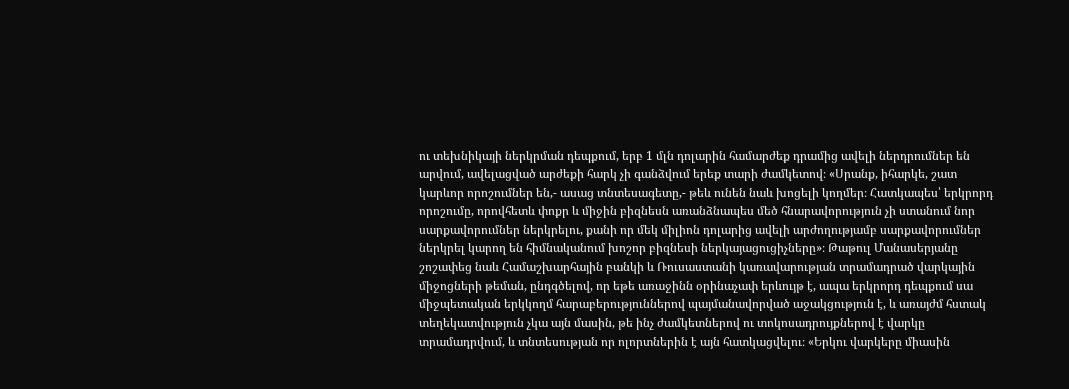ու տեխնիկայի ներկրման դեպքում, երբ 1 մլն դոլարին համարժեք դրամից ավելի ներդրումներ են արվում, ավելացված արժեքի հարկ չի գանձվում երեք տարի ժամկետով։ «Սրանք, իհարկե, շատ կարևոր որոշումներ են,- ասաց տնտեսագետը,- թեև ունեն նաև խոցելի կողմեր։ Հատկապես՝ երկրորդ որոշումը, որովհետև փոքր և միջին բիզնեսն առանձնապես մեծ հնարավորություն չի ստանում նոր սարքավորումներ ներկրելու, քանի որ մեկ միլիոն դոլարից ավելի արժողությամբ սարքավորումներ ներկրել կարող են հիմնականում խոշոր բիզնեսի ներկայացուցիչները»։ Թաթուլ Մանասերյանը շոշափեց նաև Համաշխարհային բանկի և Ռուսաստանի կառավարության տրամադրած վարկային միջոցների թեման, ընդգծելով, որ եթե առաջինն օրինաչափ երևույթ է, ապա երկրորդ դեպքում սա միջպետական երկկողմ հարաբերություններով պայմանավորված աջակցություն է, և առայժմ հստակ տեղեկատվություն չկա այն մասին, թե ինչ ժամկետներով ու տոկոսադրույքներով է վարկը տրամադրվում, և տնտեսության որ ոլորտներին է այն հատկացվելու։ «Երկու վարկերը միասին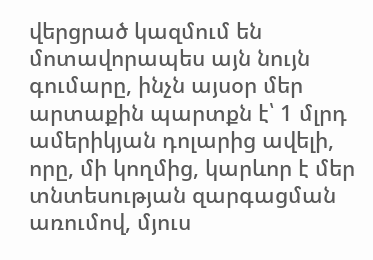վերցրած կազմում են մոտավորապես այն նույն գումարը, ինչն այսօր մեր արտաքին պարտքն է՝ 1 մլրդ ամերիկյան դոլարից ավելի, որը, մի կողմից, կարևոր է մեր տնտեսության զարգացման առումով, մյուս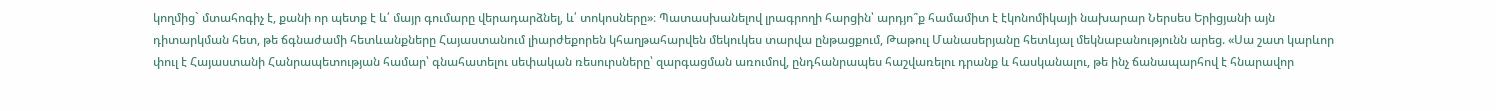կողմից` մտահոգիչ է, քանի որ պետք է և՛ մայր գումարը վերադարձնել, և՛ տոկոսները»։ Պատասխանելով լրագրողի հարցին՝ արդյո՞ք համամիտ է էկոնոմիկայի նախարար Ներսես Երիցյանի այն դիտարկման հետ, թե ճգնաժամի հետևանքները Հայաստանում լիարժեքորեն կհաղթահարվեն մեկուկես տարվա ընթացքում, Թաթուլ Մանասերյանը հետևյալ մեկնաբանությունն արեց. «Սա շատ կարևոր փուլ է Հայաստանի Հանրապետության համար՝ գնահատելու սեփական ռեսուրսները՝ զարգացման առումով, ընդհանրապես հաշվառելու դրանք և հասկանալու, թե ինչ ճանապարհով է հնարավոր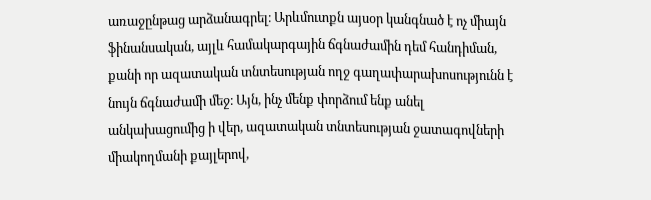առաջընթաց արձանագրել։ Արևմուտքն այսօր կանգնած է ոչ միայն ֆինանսական, այլև համակարգային ճգնաժամին դեմ հանդիման, քանի որ ազատական տնտեսության ողջ գաղափարախոսությունն է նույն ճգնաժամի մեջ։ Այն, ինչ մենք փորձում ենք անել անկախացումից ի վեր, ազատական տնտեսության ջատագովների միակողմանի քայլերով,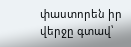փաստորեն իր վերջը գտավ՝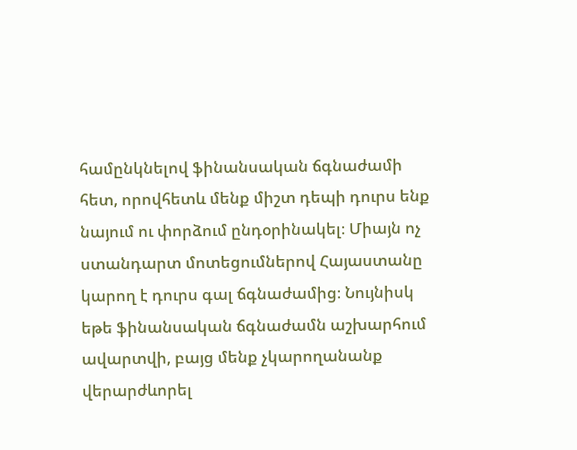համընկնելով ֆինանսական ճգնաժամի հետ, որովհետև մենք միշտ դեպի դուրս ենք նայում ու փորձում ընդօրինակել։ Միայն ոչ ստանդարտ մոտեցումներով Հայաստանը կարող է դուրս գալ ճգնաժամից։ Նույնիսկ եթե ֆինանսական ճգնաժամն աշխարհում ավարտվի, բայց մենք չկարողանանք վերարժևորել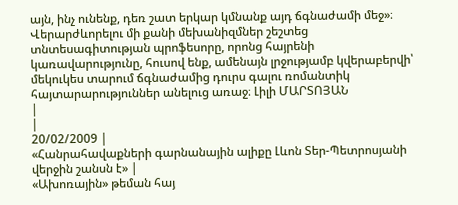այն, ինչ ունենք, դեռ շատ երկար կմնանք այդ ճգնաժամի մեջ»։ Վերարժևորելու մի քանի մեխանիզմներ շեշտեց տնտեսագիտության պրոֆեսորը, որոնց հայրենի կառավարությունը, հուսով ենք, ամենայն լրջությամբ կվերաբերվի՝ մեկուկես տարում ճգնաժամից դուրս գալու ռոմանտիկ հայտարարություններ անելուց առաջ։ Լիլի ՄԱՐՏՈՅԱՆ
|
|
20/02/2009 |
«Հանրահավաքների գարնանային ալիքը Լևոն Տեր-Պետրոսյանի վերջին շանսն է» |
«Ախոռային» թեման հայ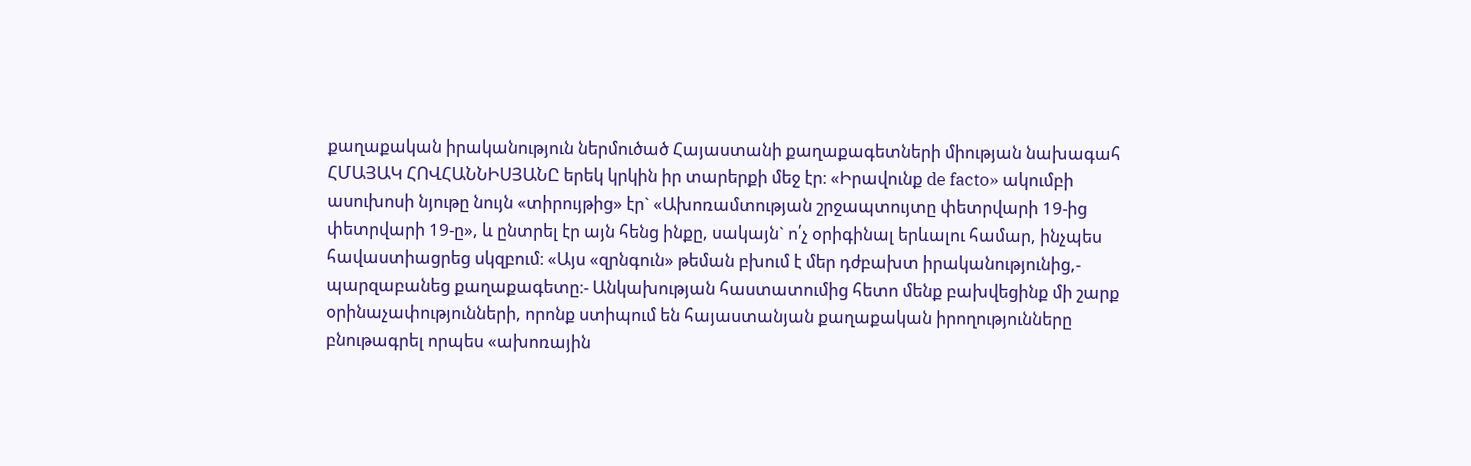քաղաքական իրականություն ներմուծած Հայաստանի քաղաքագետների միության նախագահ ՀՄԱՅԱԿ ՀՈՎՀԱՆՆԻՍՅԱՆԸ երեկ կրկին իր տարերքի մեջ էր։ «Իրավունք de facto» ակումբի ասուխոսի նյութը նույն «տիրույթից» էր` «Ախոռամտության շրջապտույտը փետրվարի 19-ից փետրվարի 19-ը», և ընտրել էր այն հենց ինքը, սակայն` ո՛չ օրիգինալ երևալու համար, ինչպես հավաստիացրեց սկզբում։ «Այս «զրնգուն» թեման բխում է մեր դժբախտ իրականությունից,- պարզաբանեց քաղաքագետը։- Անկախության հաստատումից հետո մենք բախվեցինք մի շարք օրինաչափությունների, որոնք ստիպում են հայաստանյան քաղաքական իրողությունները բնութագրել որպես «ախոռային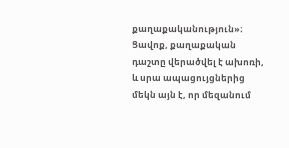քաղաքականություն»։ Ցավոք, քաղաքական դաշտը վերածվել է ախոռի, և սրա ապացույցներից մեկն այն է, որ մեզանում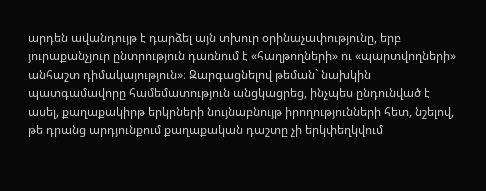արդեն ավանդույթ է դարձել այն տխուր օրինաչափությունը, երբ յուրաքանչյուր ընտրություն դառնում է «հաղթողների» ու «պարտվողների» անհաշտ դիմակայություն»։ Զարգացնելով թեման` նախկին պատգամավորը համեմատություն անցկացրեց, ինչպես ընդունված է ասել, քաղաքակիրթ երկրների նույնաբնույթ իրողությունների հետ, նշելով, թե դրանց արդյունքում քաղաքական դաշտը չի երկփեղկվում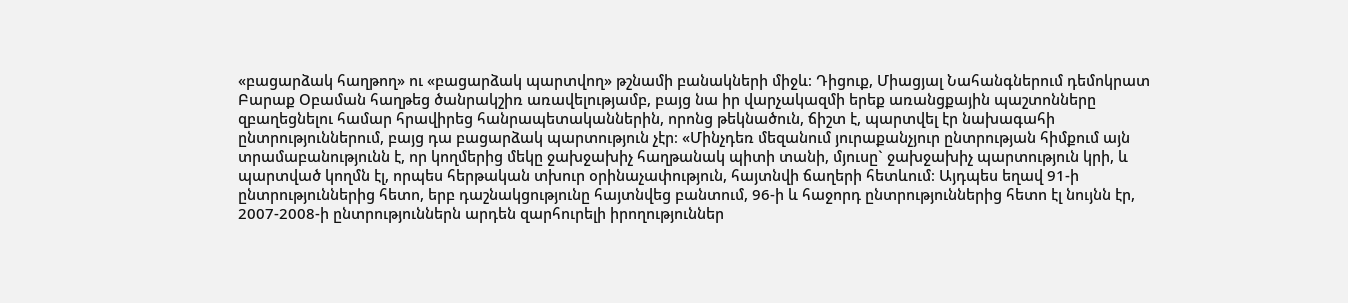«բացարձակ հաղթող» ու «բացարձակ պարտվող» թշնամի բանակների միջև։ Դիցուք, Միացյալ Նահանգներում դեմոկրատ Բարաք Օբաման հաղթեց ծանրակշիռ առավելությամբ, բայց նա իր վարչակազմի երեք առանցքային պաշտոնները զբաղեցնելու համար հրավիրեց հանրապետականներին, որոնց թեկնածուն, ճիշտ է, պարտվել էր նախագահի ընտրություններում, բայց դա բացարձակ պարտություն չէր։ «Մինչդեռ մեզանում յուրաքանչյուր ընտրության հիմքում այն տրամաբանությունն է, որ կողմերից մեկը ջախջախիչ հաղթանակ պիտի տանի, մյուսը` ջախջախիչ պարտություն կրի, և պարտված կողմն էլ, որպես հերթական տխուր օրինաչափություն, հայտնվի ճաղերի հետևում։ Այդպես եղավ 91-ի ընտրություններից հետո, երբ դաշնակցությունը հայտնվեց բանտում, 96-ի և հաջորդ ընտրություններից հետո էլ նույնն էր, 2007-2008-ի ընտրություններն արդեն զարհուրելի իրողություններ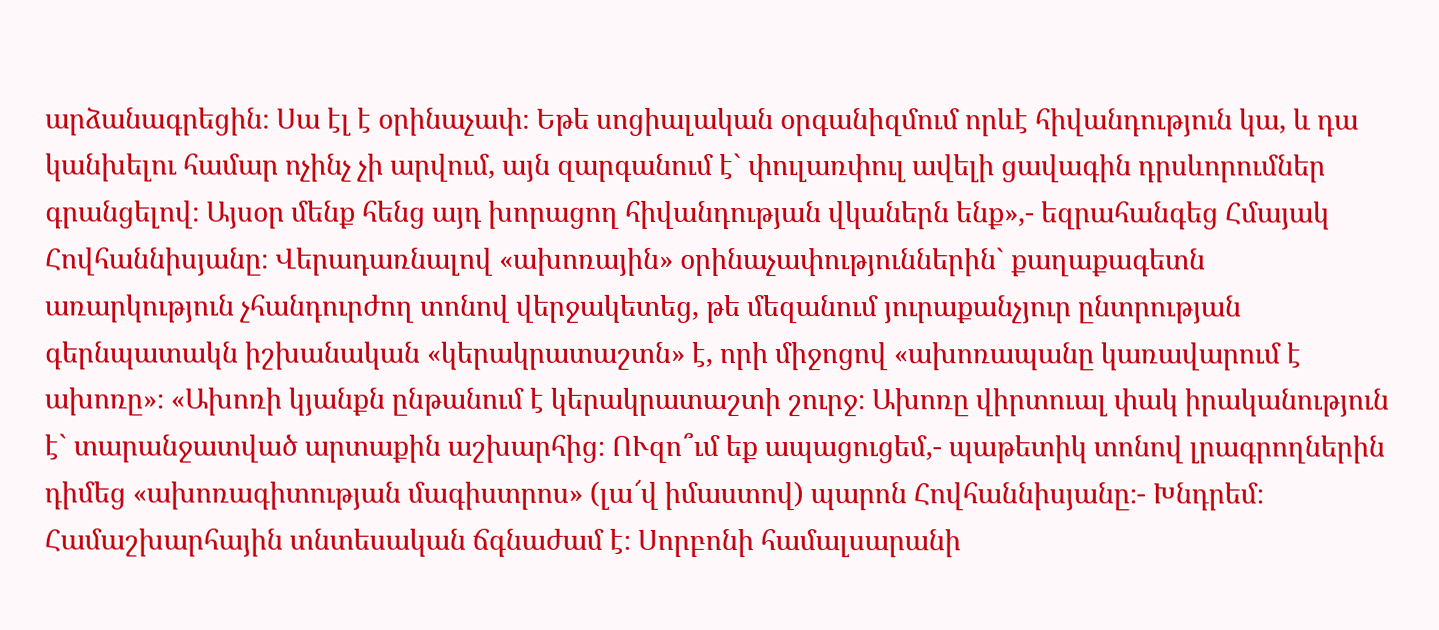արձանագրեցին։ Սա էլ է օրինաչափ։ Եթե սոցիալական օրգանիզմում որևէ հիվանդություն կա, և դա կանխելու համար ոչինչ չի արվում, այն զարգանում է` փուլառփուլ ավելի ցավագին դրսևորումներ գրանցելով։ Այսօր մենք հենց այդ խորացող հիվանդության վկաներն ենք»,- եզրահանգեց Հմայակ Հովհաննիսյանը։ Վերադառնալով «ախոռային» օրինաչափություններին` քաղաքագետն առարկություն չհանդուրժող տոնով վերջակետեց, թե մեզանում յուրաքանչյուր ընտրության գերնպատակն իշխանական «կերակրատաշտն» է, որի միջոցով «ախոռապանը կառավարում է ախոռը»։ «Ախոռի կյանքն ընթանում է կերակրատաշտի շուրջ։ Ախոռը վիրտուալ փակ իրականություն է` տարանջատված արտաքին աշխարհից։ ՈՒզո՞ւմ եք ապացուցեմ,- պաթետիկ տոնով լրագրողներին դիմեց «ախոռագիտության մագիստրոս» (լա՜վ իմաստով) պարոն Հովհաննիսյանը։- Խնդրեմ։ Համաշխարհային տնտեսական ճգնաժամ է։ Սորբոնի համալսարանի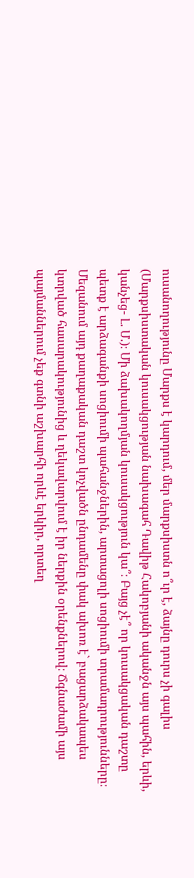ուսանողությունը Մարքս է կարդում, մեր մարքսիստն ո՞ւր է, ձայնը դուրս չի գալիս (Մարքսիստական կուսակցության նախագահ Դավիթ Հակոբյանի ականջն այս պահին, երևի, կանչեց- Լ. Մ.)։ Մի ձախակողմյան կուսակցություն կա՞։ Բայց չէ՞ որ կուսակցական դաշտը պետք է արձագանքի սոցիումի պահանջներին, արտացոլի սոցիումի տրամադրությունները։ Մեզանում այդ քաղաքական դաշտ կոչվածն ընդամենը փակ ախոռ է` բացարձակապես կտրված հասարակությունից և ղեկավարվում է իր ներքին օրենքներով։ Ճգնաժամի այս պայմաններում չեք գտնի աշխարհի որևէ երկիր, որտեղ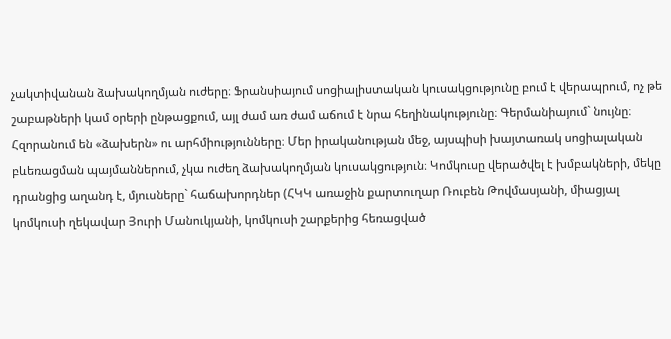չակտիվանան ձախակողմյան ուժերը։ Ֆրանսիայում սոցիալիստական կուսակցությունը բում է վերապրում, ոչ թե շաբաթների կամ օրերի ընթացքում, այլ ժամ առ ժամ աճում է նրա հեղինակությունը։ Գերմանիայում` նույնը։ Հզորանում են «ձախերն» ու արհմիությունները։ Մեր իրականության մեջ, այսպիսի խայտառակ սոցիալական բևեռացման պայմաններում, չկա ուժեղ ձախակողմյան կուսակցություն։ Կոմկուսը վերածվել է խմբակների, մեկը դրանցից աղանդ է, մյուսները` հաճախորդներ (ՀԿԿ առաջին քարտուղար Ռուբեն Թովմասյանի, միացյալ կոմկուսի ղեկավար Յուրի Մանուկյանի, կոմկուսի շարքերից հեռացված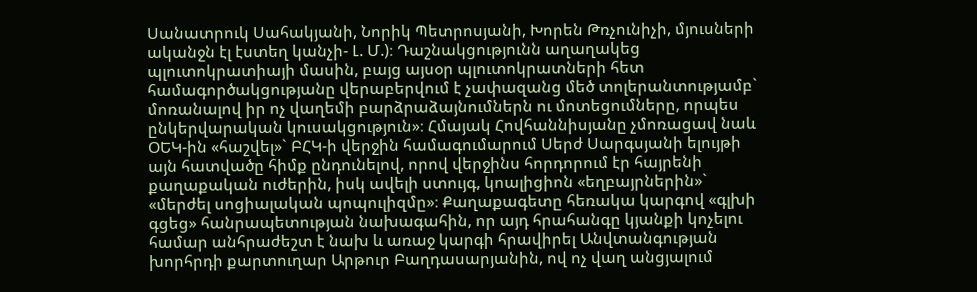Սանատրուկ Սահակյանի, Նորիկ Պետրոսյանի, Խորեն Թռչունիչի, մյուսների ականջն էլ էստեղ կանչի- Լ. Մ.)։ Դաշնակցությունն աղաղակեց պլուտոկրատիայի մասին, բայց այսօր պլուտոկրատների հետ համագործակցությանը վերաբերվում է չափազանց մեծ տոլերանտությամբ` մոռանալով իր ոչ վաղեմի բարձրաձայնումներն ու մոտեցումները, որպես ընկերվարական կուսակցություն»։ Հմայակ Հովհաննիսյանը չմոռացավ նաև ՕԵԿ-ին «հաշվել»` ԲՀԿ-ի վերջին համագումարում Սերժ Սարգսյանի ելույթի այն հատվածը հիմք ընդունելով, որով վերջինս հորդորում էր հայրենի քաղաքական ուժերին, իսկ ավելի ստույգ, կոալիցիոն «եղբայրներին»` «մերժել սոցիալական պոպուլիզմը»։ Քաղաքագետը հեռակա կարգով «գլխի գցեց» հանրապետության նախագահին, որ այդ հրահանգը կյանքի կոչելու համար անհրաժեշտ է նախ և առաջ կարգի հրավիրել Անվտանգության խորհրդի քարտուղար Արթուր Բաղդասարյանին, ով ոչ վաղ անցյալում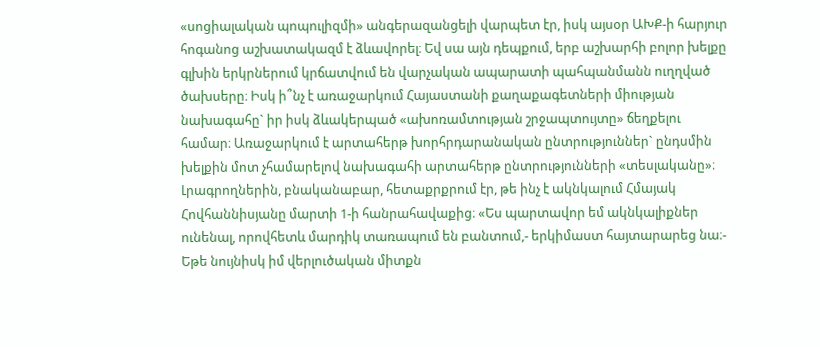«սոցիալական պոպուլիզմի» անգերազանցելի վարպետ էր, իսկ այսօր ԱԽՔ-ի հարյուր հոգանոց աշխատակազմ է ձևավորել։ Եվ սա այն դեպքում, երբ աշխարհի բոլոր խելքը գլխին երկրներում կրճատվում են վարչական ապարատի պահպանմանն ուղղված ծախսերը։ Իսկ ի՞նչ է առաջարկում Հայաստանի քաղաքագետների միության նախագահը` իր իսկ ձևակերպած «ախոռամտության շրջապտույտը» ճեղքելու համար։ Առաջարկում է արտահերթ խորհրդարանական ընտրություններ` ընդսմին խելքին մոտ չհամարելով նախագահի արտահերթ ընտրությունների «տեսլականը»։ Լրագրողներին, բնականաբար, հետաքրքրում էր, թե ինչ է ակնկալում Հմայակ Հովհաննիսյանը մարտի 1-ի հանրահավաքից։ «Ես պարտավոր եմ ակնկալիքներ ունենալ, որովհետև մարդիկ տառապում են բանտում,- երկիմաստ հայտարարեց նա։- Եթե նույնիսկ իմ վերլուծական միտքն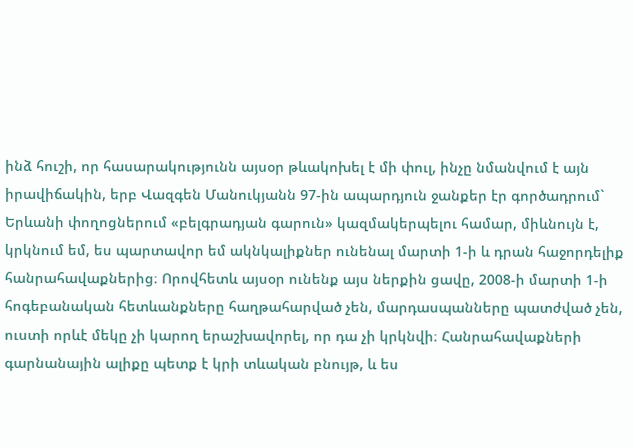ինձ հուշի, որ հասարակությունն այսօր թևակոխել է մի փուլ, ինչը նմանվում է այն իրավիճակին, երբ Վազգեն Մանուկյանն 97-ին ապարդյուն ջանքեր էր գործադրում` Երևանի փողոցներում «բելգրադյան գարուն» կազմակերպելու համար, միևնույն է, կրկնում եմ, ես պարտավոր եմ ակնկալիքներ ունենալ մարտի 1-ի և դրան հաջորդելիք հանրահավաքներից։ Որովհետև այսօր ունենք այս ներքին ցավը, 2008-ի մարտի 1-ի հոգեբանական հետևանքները հաղթահարված չեն, մարդասպանները պատժված չեն, ուստի որևէ մեկը չի կարող երաշխավորել, որ դա չի կրկնվի։ Հանրահավաքների գարնանային ալիքը պետք է կրի տևական բնույթ, և ես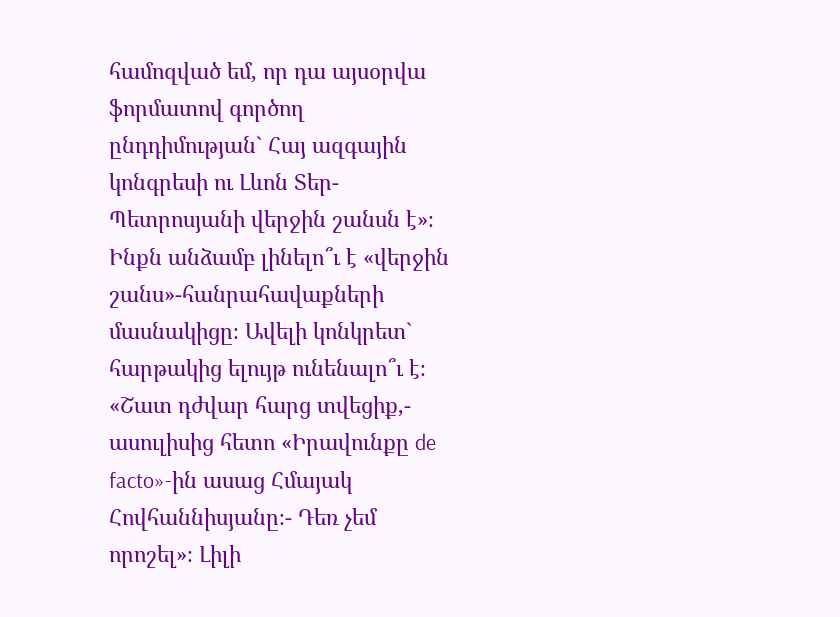համոզված եմ, որ դա այսօրվա ֆորմատով գործող ընդդիմության` Հայ ազգային կոնգրեսի ու Լևոն Տեր-Պետրոսյանի վերջին շանսն է»։ Ինքն անձամբ լինելո՞ւ է «վերջին շանս»-հանրահավաքների մասնակիցը։ Ավելի կոնկրետ` հարթակից ելույթ ունենալո՞ւ է։ «Շատ դժվար հարց տվեցիք,- ասուլիսից հետո «Իրավունքը de facto»-ին ասաց Հմայակ Հովհաննիսյանը։- Դեռ չեմ որոշել»։ Լիլի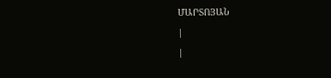ՄԱՐՏՈՅԱՆ
|
|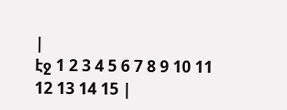|
էջ 1 2 3 4 5 6 7 8 9 10 11 12 13 14 15 |